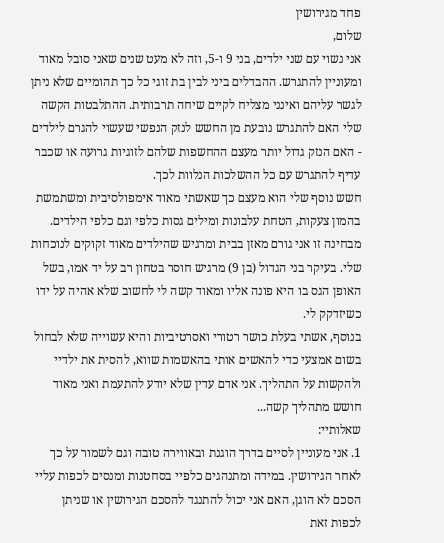פחד מגירושין
שלום,
אני נשוי עם שני ילדים, בני 9 ו-5, וזה לא מעט שנים שאני סובל מאוד ומעוניין להתגרש. ההבדלים ביני לבין בת זוגי כל כך תהומיים שלא ניתן לגשר עליהם ואינני מצליח לקיים שיחה תרבותית. ההתלבטות הקשה שלי האם להתגרש נובעת מן החשש לנזק הנפשי שעשוי להגרם לילדים - האם הנזק גדול יותר מעצם ההחשפות שלהם לזוגיות גרועה או שכבר עדיף להתגרש עם כל ההשלכות הנלוות לכך.
חשש נוסף שלי הוא מעצם כך שאשתי מאוד אימפולסיבית ומשתמשת בהמון צעקות, הטחת עלבונות ומילים גסות כלפי וגם כלפי הילדים. מבחינה זו אני גורם מאזן בבית ומרגיש שהילדים מאוד זקוקים לנוכחות שלי. בעיקר בני הגדול (בן 9) מרגיש חוסר בטחון רב על יד אמו, בשל האופן הגס בו היא פונה אליו ומאוד קשה לי לחשוב שלא אהיה על ידו כשיזדקק לי.
בנוסף, אשתי בעלת כושר רטורי ואסרטיביות והיא עשוייה שלא לבחול בשום אמצעי כדי להאשים אותי בהאשמות שווא, להסית את ילדיי ולהקשות על התהליך. אני אדם עדין שלא יודע להתעמת ואני מאוד חושש מתהליך קשה...
שאלותיי:
1. אני מעוניין לסיים בדרך הוגנת ובאווירה טובה וגם לשמור על כך לאחר הגירושין. במידה ומתנהגים כלפיי בסחטנות ומנסים לכפות עליי הסכם לא הוגן, האם אני יכול להתנגד להסכם הגירושין או שניתן לכפות זאת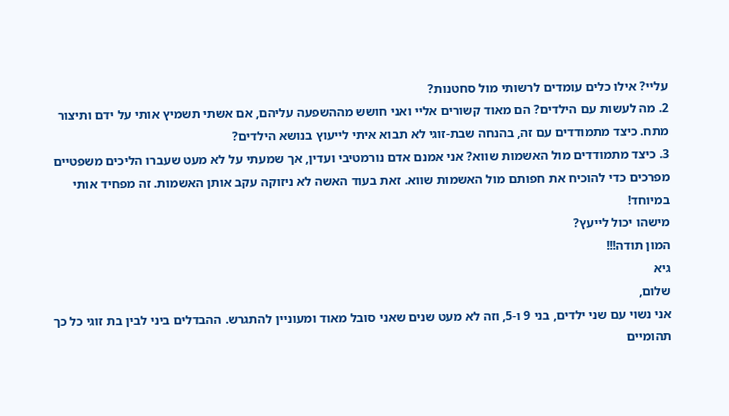עליי? אילו כלים עומדים לרשותי מול סחטנות?
2. מה לעשות עם הילדים? הם מאוד קשורים אליי ואני חושש מההשפעה עליהם, אם אשתי תשמיץ אותי על ידם ותיצור מתח. כיצד מתמודדים עם זה, בהנחה שבת-זוגי לא תבוא איתי לייעוץ בנושא הילדים?
3. כיצד מתמודדים מול האשמות שווא? אני אמנם אדם נורמטיבי ועדין, אך שמעתי על לא מעט שעברו הליכים משפטיים מפרכים כדי להוכיח את חפותם מול האשמות שווא. זאת בעוד האשה לא ניזוקה עקב אותן האשמות. זה מפחיד אותי במיוחד!
מישהו יכול לייעץ?
המון תודה!!!
גיא
שלום,
אני נשוי עם שני ילדים, בני 9 ו-5, וזה לא מעט שנים שאני סובל מאוד ומעוניין להתגרש. ההבדלים ביני לבין בת זוגי כל כך תהומיים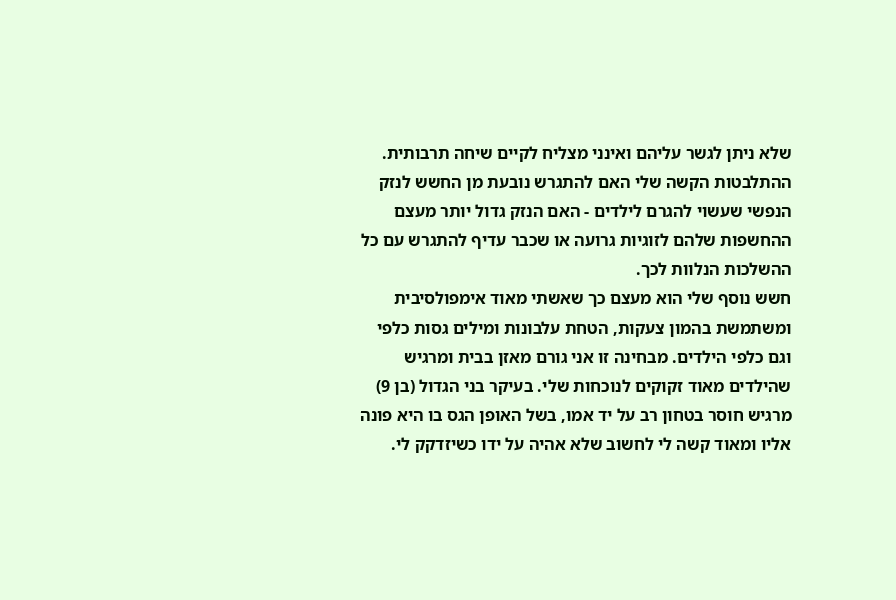שלא ניתן לגשר עליהם ואינני מצליח לקיים שיחה תרבותית. ההתלבטות הקשה שלי האם להתגרש נובעת מן החשש לנזק הנפשי שעשוי להגרם לילדים - האם הנזק גדול יותר מעצם ההחשפות שלהם לזוגיות גרועה או שכבר עדיף להתגרש עם כל ההשלכות הנלוות לכך.
חשש נוסף שלי הוא מעצם כך שאשתי מאוד אימפולסיבית ומשתמשת בהמון צעקות, הטחת עלבונות ומילים גסות כלפי וגם כלפי הילדים. מבחינה זו אני גורם מאזן בבית ומרגיש שהילדים מאוד זקוקים לנוכחות שלי. בעיקר בני הגדול (בן 9) מרגיש חוסר בטחון רב על יד אמו, בשל האופן הגס בו היא פונה אליו ומאוד קשה לי לחשוב שלא אהיה על ידו כשיזדקק לי.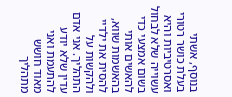בנוסף, אשתי בעלת כושר רטורי ואסרטיביות והיא עשוייה שלא לבחול בשום אמצעי כדי להאשים אותי בהאשמות שווא, להסית את ילדיי ולהקשות על התהליך. אני אדם עדין שלא יודע להתעמת ואני מאוד חושש מתהליך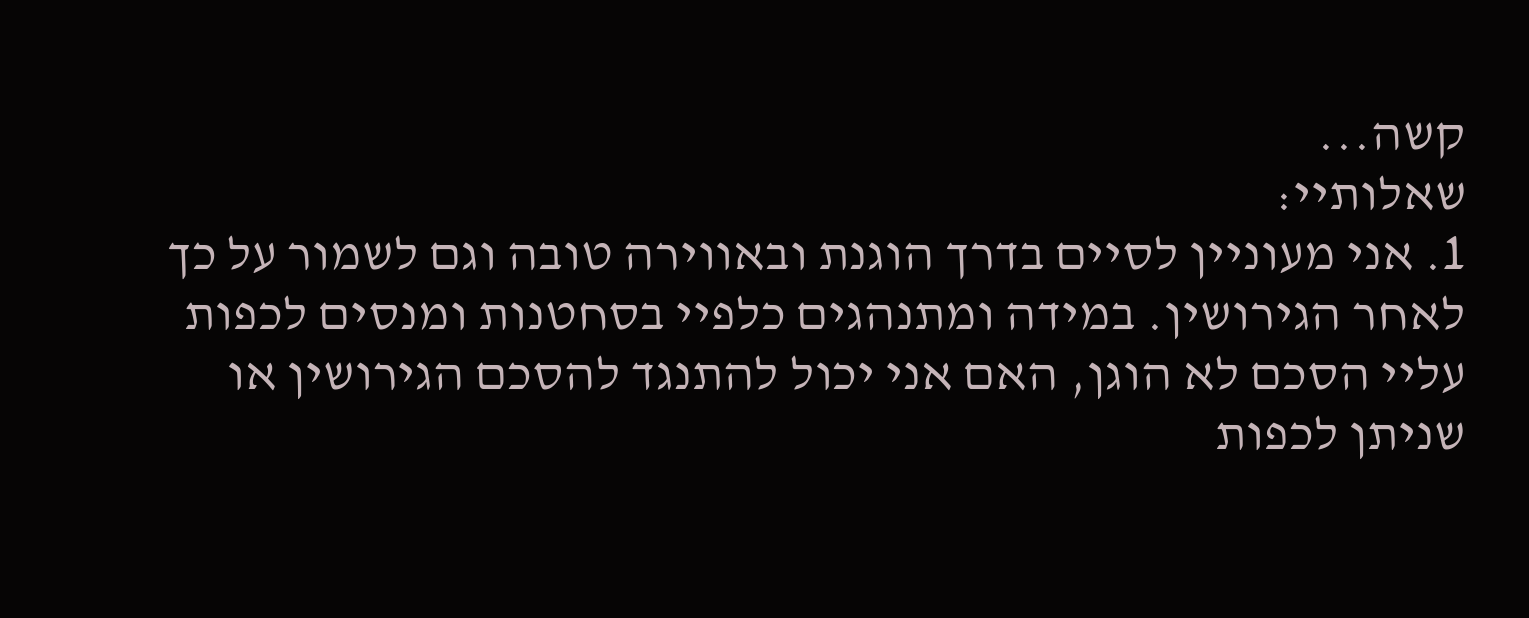קשה...
שאלותיי:
1. אני מעוניין לסיים בדרך הוגנת ובאווירה טובה וגם לשמור על כך לאחר הגירושין. במידה ומתנהגים כלפיי בסחטנות ומנסים לכפות עליי הסכם לא הוגן, האם אני יכול להתנגד להסכם הגירושין או שניתן לכפות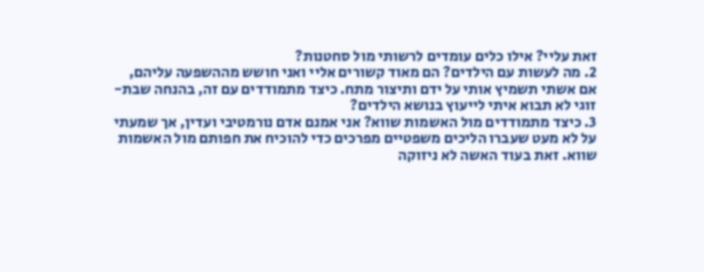זאת עליי? אילו כלים עומדים לרשותי מול סחטנות?
2. מה לעשות עם הילדים? הם מאוד קשורים אליי ואני חושש מההשפעה עליהם, אם אשתי תשמיץ אותי על ידם ותיצור מתח. כיצד מתמודדים עם זה, בהנחה שבת-זוגי לא תבוא איתי לייעוץ בנושא הילדים?
3. כיצד מתמודדים מול האשמות שווא? אני אמנם אדם נורמטיבי ועדין, אך שמעתי על לא מעט שעברו הליכים משפטיים מפרכים כדי להוכיח את חפותם מול האשמות שווא. זאת בעוד האשה לא ניזוקה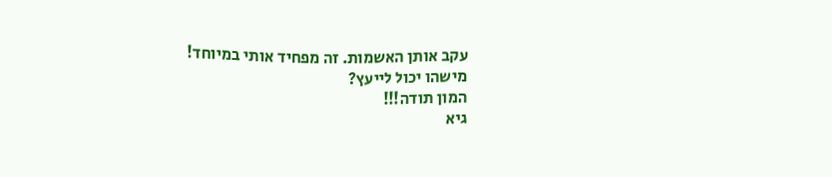עקב אותן האשמות. זה מפחיד אותי במיוחד!
מישהו יכול לייעץ?
המון תודה!!!
גיא